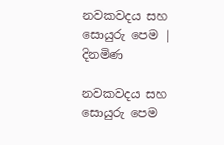නවකවදය සහ සොයුරු පෙම | දිනමිණ

නවකවදය සහ සොයුරු පෙම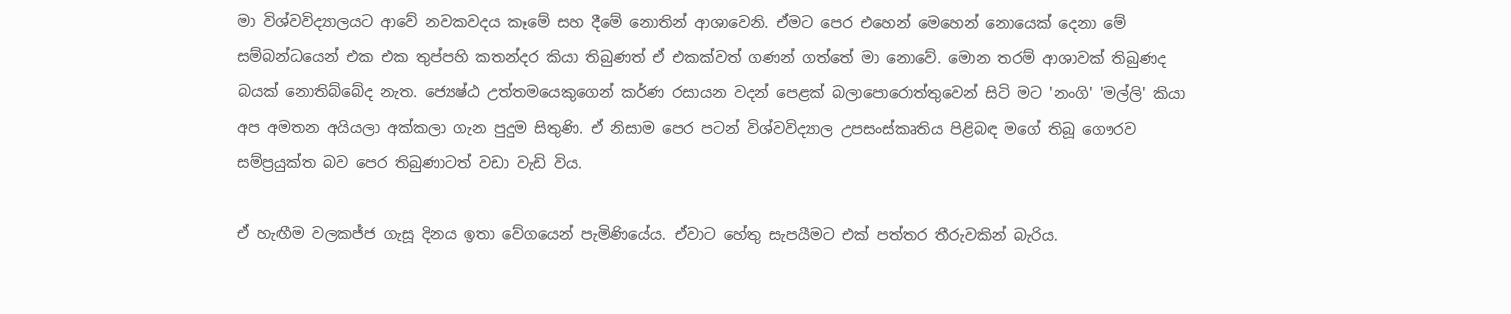මා විශ්වවිද්‍යාලයට ආවේ නවකවදය කෑමේ සහ දීමේ නොතින් ආශාවෙනි. ඒමට පෙර එහෙන් මෙහෙන් නොයෙක් දෙනා මේ සම්බන්ධයෙන් එක එක තුප්පහි කතන්දර කියා තිබුණත් ඒ එකක්වත් ගණන් ගත්තේ මා නොවේ. මොන තරම් ආශාවක් තිබුණද බයක් නොතිබ්බේද නැත. ජ්‍යෙෂ්ඨ උත්තමයෙකුගෙන් කර්ණ රසායන වදන් පෙළක් බලාපොරොත්තුවෙන් සිටි මට 'නංගි' 'මල්ලි' කියා අප අමතන අයියලා අක්කලා ගැන පුදුම සිතුණි. ඒ නිසාම පෙර පටන් විශ්වවිද්‍යාල උපසංස්කෘතිය පිළිබඳ මගේ තිබූ ගෞරව සම්ප්‍රයුක්ත බව පෙර තිබුණාටත් වඩා වැඩි විය.

ඒ හැඟීම වලකජ්ජ ගැසූ දිනය ඉතා වේගයෙන් පැමිණියේය. ඒවාට හේතු සැපයීමට එක් පත්තර තීරුවකින් බැරිය.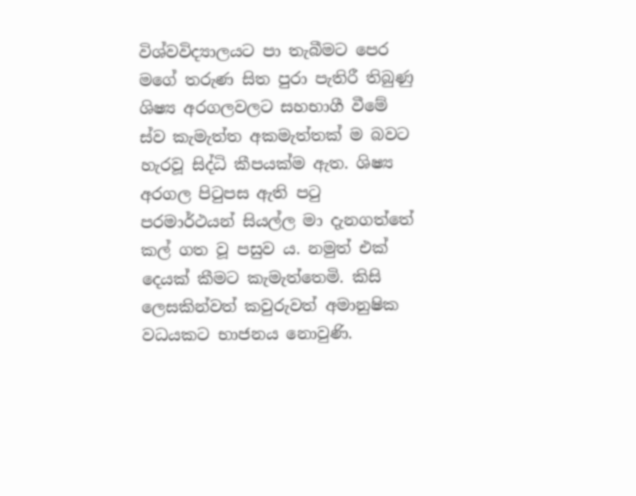විශ්වවිද්‍යාලයට පා තැබීමට පෙර මගේ තරුණ සිත පුරා පැතිරී තිබුණු ශිෂ්‍ය අරගලවලට සහභාගී වීමේ ස්ව කැමැත්ත අකමැත්තක් ම බවට හැරවූ සිද්ධි කීපයක්ම ඇත. ශිෂ්‍ය අරගල පිටුපස ඇති පටු පරමාර්ථයන් සියල්ල මා දැනගත්තේ කල් ගත වූ පසුව ය. නමුත් එක් දෙයක් කීමට කැමැත්තෙමි. කිසි ලෙසකින්වත් කවුරුවත් අමානුෂික වධයකට භාජනය නොවුණි.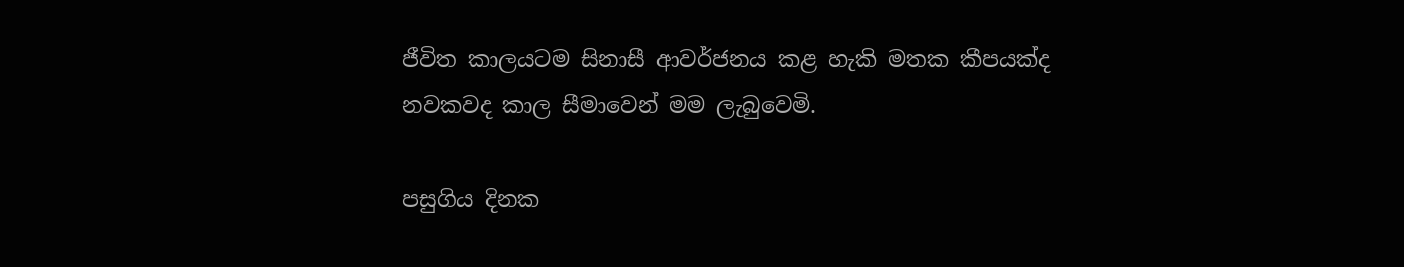ජීවිත කාලයටම සිනාසී ආවර්ජනය කළ හැකි මතක කීපයක්ද නවකවද කාල සීමාවෙන් මම ලැබුවෙමි.

පසුගිය දිනක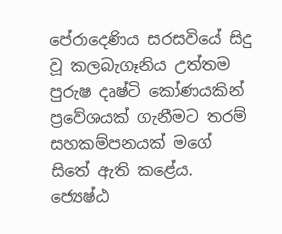පේරාදෙණිය සරසවියේ සිදු වූ කලබැගෑනිය උත්තම පුරුෂ දෘෂ්ටි කෝණයකින් ප්‍රවේශයක් ගැනීමට තරම් සහකම්පනයක් මගේ සිතේ ඇති කළේය. ජ්‍යෙෂ්ඨ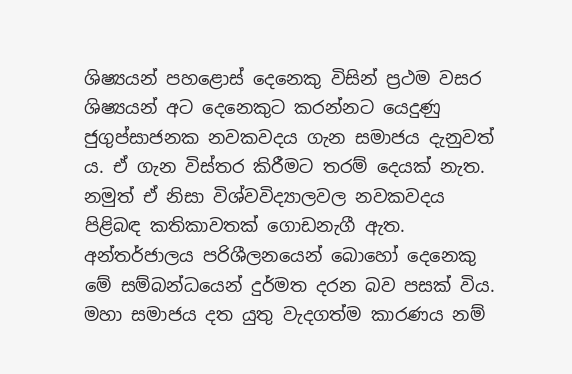ශිෂ්‍යයන් පහළොස් දෙනෙකු විසින් ප්‍රථම වසර ශිෂ්‍යයන් අට දෙනෙකුට කරන්නට යෙදුණු ජුගුප්සාජනක නවකවදය ගැන සමාජය දැනුවත් ය. ඒ ගැන විස්තර කිරීමට තරම් දෙයක් නැත. නමුත් ඒ නිසා විශ්වවිද්‍යාලවල නවකවදය පිළිබඳ කතිකාවතක් ගොඩනැගී ඇත. අන්තර්ජාලය පරිශීලනයෙන් බොහෝ දෙනෙකු මේ සම්බන්ධයෙන් දුර්මත දරන බව පසක් විය. මහා සමාජය දත යුතු වැදගත්ම කාරණය නම්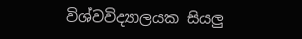විශ්වවිද්‍යාලයක සියලු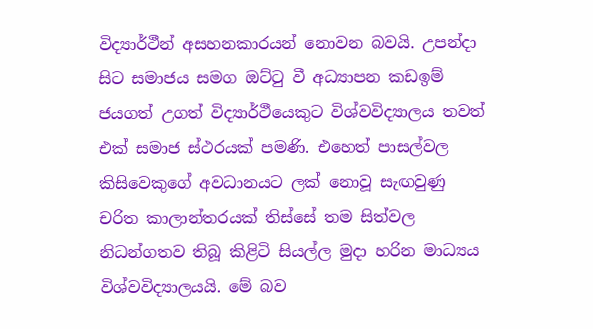විද්‍යාර්ථීන් අසහනකාරයන් නොවන බවයි. උපන්දා සිට සමාජය සමග ඔට්ටු වී අධ්‍යාපන කඩඉම් ජයගත් උගත් විද්‍යාර්ථීයෙකුට විශ්වවිද්‍යාලය තවත් එක් සමාජ ස්ථරයක් පමණි. එහෙත් පාසල්වල කිසිවෙකුගේ අවධානයට ලක් නොවූ සැඟවුණු චරිත කාලාන්තරයක් තිස්සේ තම සිත්වල නිධන්ගතව තිබූ කිළිටි සියල්ල මුදා හරින මාධ්‍යය විශ්වවිද්‍යාලයයි. මේ බව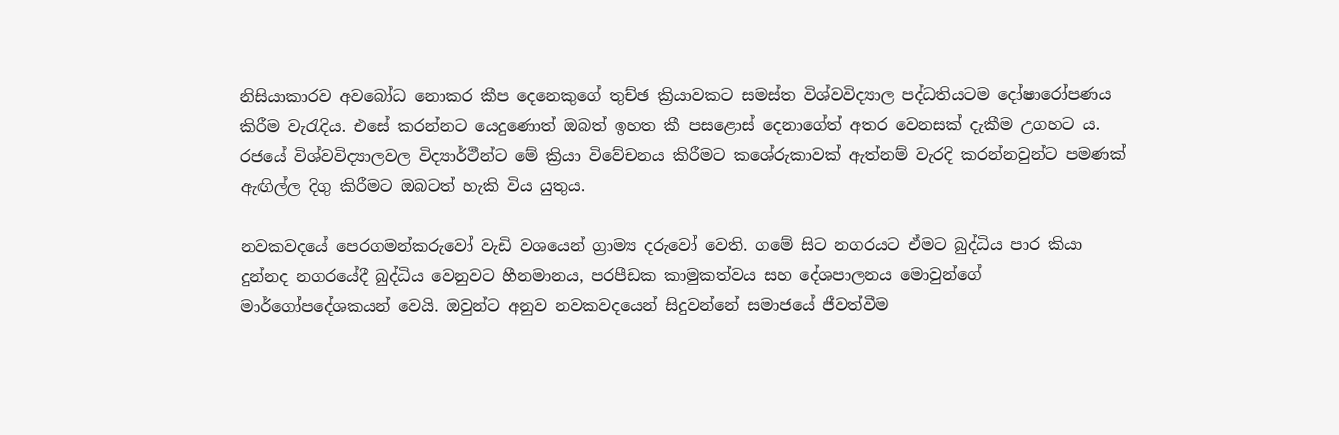නිසියාකාරව අවබෝධ නොකර කීප දෙනෙකුගේ තුච්ඡ ක්‍රියාවකට සමස්ත විශ්වවිද්‍යාල පද්ධතියටම දෝෂාරෝපණය කිරීම වැ‍රැදිය. එසේ කරන්නට යෙදුණොත් ඔබත් ඉහත කී පසළොස් දෙනාගේත් අතර වෙනසක් දැකීම උගහට ය. රජයේ විශ්වවිද්‍යාලවල විද්‍යාර්ථීන්ට මේ ක්‍රියා විවේචනය කිරීමට කශේරුකාවක් ඇත්නම් වැරදි කරන්නවුන්ට පමණක් ඇඟිල්ල දිගු කිරීමට ඔබටත් හැකි විය යුතුය.

නවකවදයේ පෙරගමන්කරුවෝ වැඩි වශයෙන් ග්‍රාම්‍ය දරුවෝ වෙති. ගමේ සිට නගරයට ඒමට බුද්ධිය පාර කියා දුන්නද නගරයේදී බුද්ධිය වෙනුවට හීනමානය, පරපීඩක කාමුකත්වය සහ දේශපාලනය මොවුන්ගේ මාර්ගෝපදේශකයන් වෙයි. ඔවුන්ට අනුව නවකවදයෙන් සිදුවන්නේ සමාජයේ ජීවත්වීම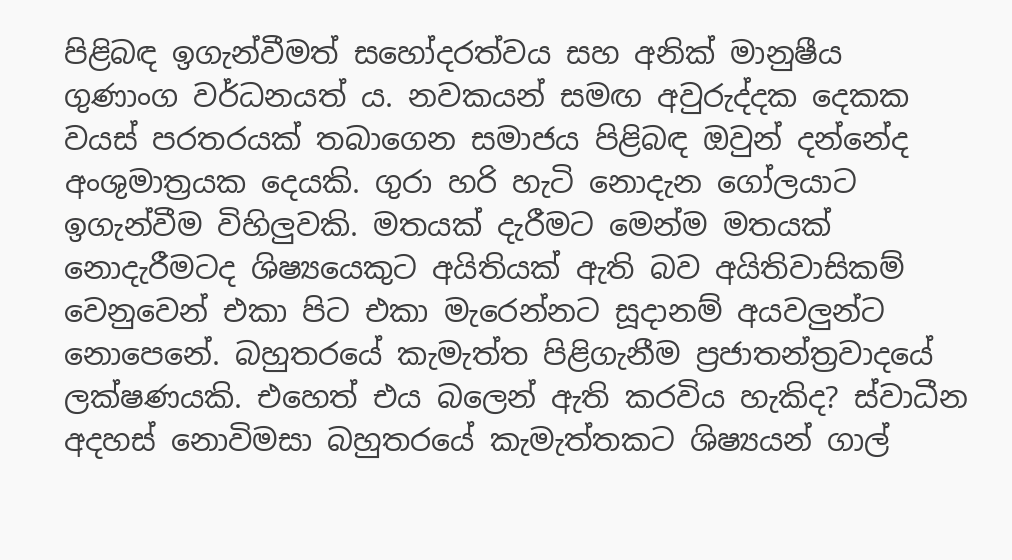පිළිබඳ ඉගැන්වීමත් සහෝදරත්වය සහ අනික් මානුෂීය ගුණාංග වර්ධනයත් ය. නවකයන් සමඟ අවුරුද්දක දෙකක වයස් පරතරයක් තබාගෙන සමාජය පිළිබඳ ඔවුන් දන්නේද අංශුමාත්‍රයක දෙයකි. ගුරා හරි හැටි නොදැන ගෝලයාට ඉගැන්වීම විහිලුවකි. මතයක් දැරීමට මෙන්ම මතයක් නොදැරීමටද ශිෂ්‍යයෙකුට අයිතියක් ඇති බව අයිතිවාසිකම් වෙනුවෙන් එකා පිට එකා මැරෙන්නට සූදානම් අයවලුන්ට නොපෙනේ. බහුතරයේ කැමැත්ත පිළිගැනීම ප්‍රජාතන්ත්‍රවාදයේ ලක්ෂණයකි. එහෙත් එය බලෙන් ඇති කරවිය හැකිද? ස්වාධීන අදහස් නොවිමසා බහුතරයේ කැමැත්තකට ශිෂ්‍යයන් ගාල්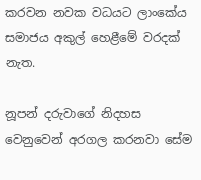කරවන නවක වධයට ලාංකේය සමාජය අකුල් හෙළීමේ වරදක් නැත.

නූපන් දරුවාගේ නිදහස වෙනුවෙන් අරගල කරනවා සේම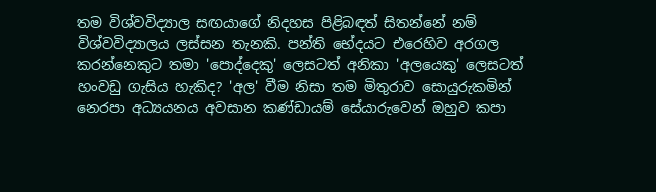තම විශ්වවිද්‍යාල සඟයාගේ නිදහස පිළිබඳත් සිතන්නේ නම් විශ්වවිද්‍යාලය ලස්සන තැනකි. පන්ති භේදයට එරෙහිව අරගල කරන්නෙකුට තමා 'පොද්දෙකු' ලෙසටත් අනිකා 'අලයෙකු' ලෙසටත් හංවඩු ගැසිය හැකිද? 'අල' වීම නිසා තම මිතුරාව සොයුරුකමින් නෙරපා අධ්‍යයනය අවසාන කණ්ඩායම් සේයාරුවෙන් ඔහුව කපා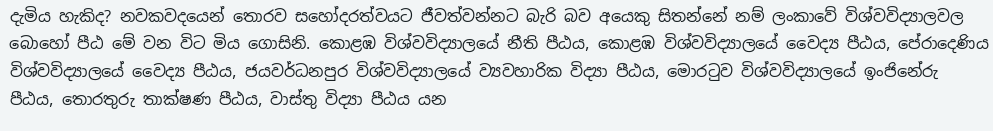දැමිය හැකිද? නවකවදයෙන් තොරව සහෝදරත්වයට ජීවත්වන්නට බැරි බව අයෙකු සිතන්නේ නම් ලංකාවේ විශ්වවිද්‍යාලවල බොහෝ පීඨ මේ වන විට මිය ගොසිනි. කොළඹ විශ්වවිද්‍යාලයේ නීති පීඨය, කොළඹ විශ්වවිද්‍යාලයේ වෛද්‍ය පීඨය, පේරාදෙණිය විශ්වවිද්‍යාලයේ වෛද්‍ය පීඨය, ජයවර්ධනපුර විශ්වවිද්‍යාලයේ ව්‍යවහාරික විද්‍යා පීඨය, මොරටුව විශ්වවිද්‍යාලයේ ඉංජිනේරු පීඨය, තොරතුරු තාක්ෂණ පීඨය, වාස්තු විද්‍යා පීඨය යන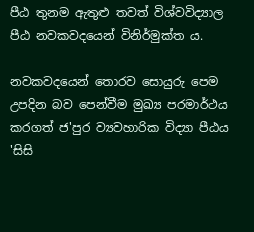පීඨ තුනම ඇතුළු තවත් විශ්වවිද්‍යාල පීඨ නවකවදයෙන් විනිර්මුක්ත ය.

නවකවදයෙන් තොරව සොයුරු පෙම උපදින බව පෙන්වීම මුඛ්‍ය පරමාර්ථය කරගත් ජ'පුර ව්‍යවහාරික විද්‍යා පීඨය 'සිසි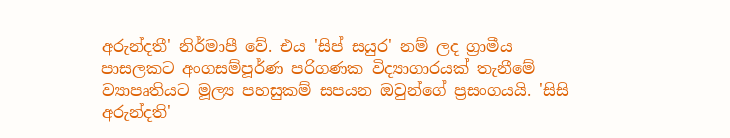අරුන්දතී' නිර්මාපී වේ. එය 'සිප් සයුර' නම් ලද ග්‍රාමීය පාසලකට අංගසම්පූර්ණ පරිගණක විද්‍යාගාරයක් තැනීමේ ව්‍යාපෘතියට මූල්‍ය පහසුකම් සපයන ඔවුන්ගේ ප්‍රසංගයයි. 'සිසි අරුන්දති'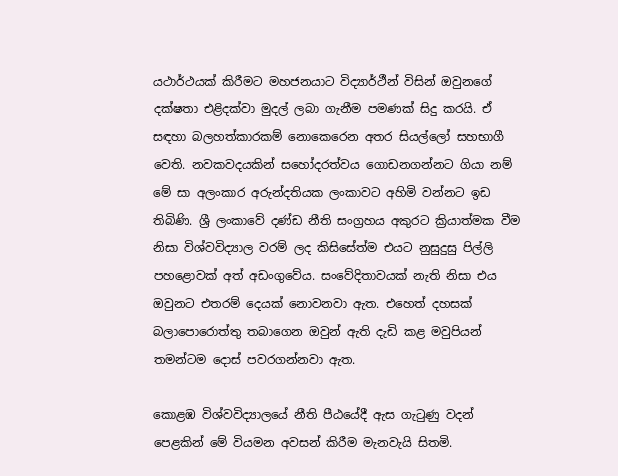යථාර්ථයක් කිරීමට මහජනයාට විද්‍යාර්ථීන් විසින් ඔවුනගේ දක්ෂතා එළිදක්වා මුදල් ලබා ගැනීම පමණක් සිදු කරයි. ඒ සඳහා බලහත්කාරකම් නොකෙරෙන අතර සියල්ලෝ සහභාගී වෙති. නවකවදයකින් සහෝදරත්වය ගොඩනගන්නට ගියා නම් මේ සා අලංකාර අරුන්දතියක ලංකාවට අහිමි වන්නට ඉඩ තිබිණි. ශ්‍රී ලංකාවේ දණ්ඩ නීති සංග්‍රහය අකුරට ක්‍රියාත්මක වීම නිසා විශ්වවිද්‍යාල වරම් ලද කිසිසේත්ම එයට නුසුදුසු පිල්ලි පහළොවක් අත් අඩංගුවේය. සංවේදිතාවයක් නැති නිසා එය ඔවුනට එතරම් දෙයක් නොවනවා ඇත. එහෙත් දහසක් බලාපොරොත්තු තබාගෙන ඔවුන් ඇති දැඩි කළ මවුපියන් තමන්ටම දොස් පවරගන්නවා ඇත.

කොළඹ විශ්වවිද්‍යාලයේ නීති පීඨයේදී ඇස ගැටුණු වදන් පෙළකින් මේ වියමන අවසන් කිරීම මැනවැයි සිතමි.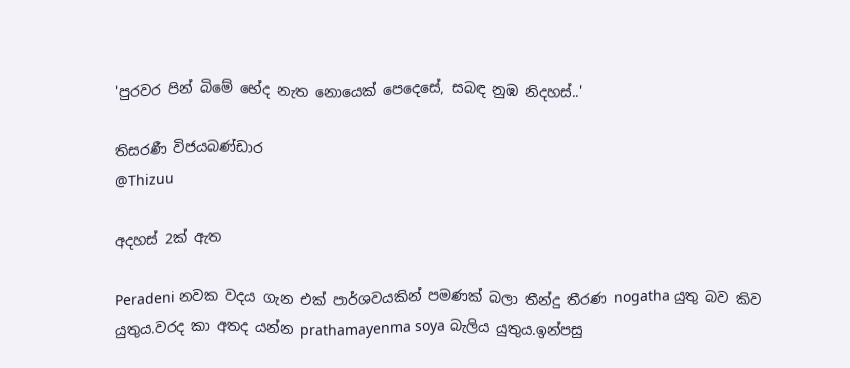'පුරවර පින් බිමේ භේද නැත නොයෙක් පෙදෙසේ, සබඳ නුඹ නිදහස්..'

තිසරණී විජයබණ්ඩාර
@Thizuu

අදහස් 2ක් ඇත

Peradeni නවක වදය ගැන එක් පාර්ශවයකින් පමණක් බලා තීන්දු තීරණ nogatha යුතු බව කිව යුතුය.වරද කා අතද යන්න prathamayenma soya බැලිය යුතුය.ඉන්පසු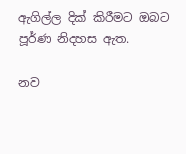ඇගිල්ල දික් කිරීමට ඔබට පූර්ණ නිදහස ඇත.

නව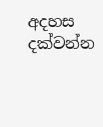අදහස දක්වන්න